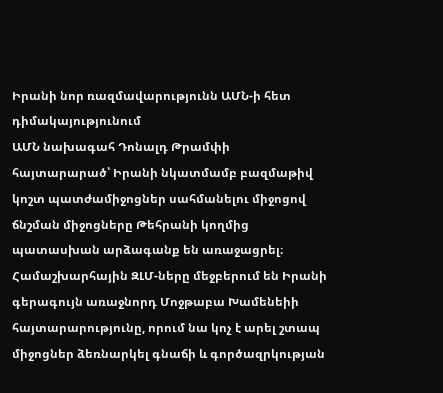Իրանի նոր ռազմավարությունն ԱՄՆ-ի հետ դիմակայությունում
ԱՄՆ նախագահ Դոնալդ Թրամփի հայտարարած՝ Իրանի նկատմամբ բազմաթիվ կոշտ պատժամիջոցներ սահմանելու միջոցով ճնշման միջոցները Թեհրանի կողմից պատասխան արձագանք են առաջացրել։
Համաշխարհային ԶԼՄ-ները մեջբերում են Իրանի գերագույն առաջնորդ Մոջթաբա Խամենեիի հայտարարությունը, որում նա կոչ է արել շտապ միջոցներ ձեռնարկել գնաճի և գործազրկության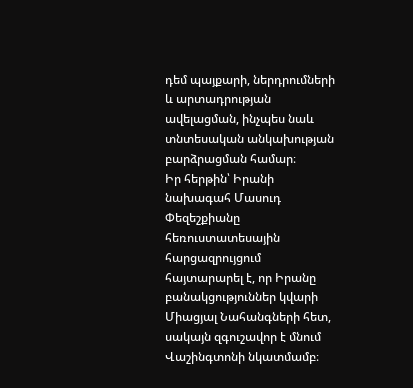դեմ պայքարի, ներդրումների և արտադրության ավելացման, ինչպես նաև տնտեսական անկախության բարձրացման համար։
Իր հերթին՝ Իրանի նախագահ Մասուդ Փեզեշքիանը հեռուստատեսային հարցազրույցում հայտարարել է, որ Իրանը բանակցություններ կվարի Միացյալ Նահանգների հետ, սակայն զգուշավոր է մնում Վաշինգտոնի նկատմամբ։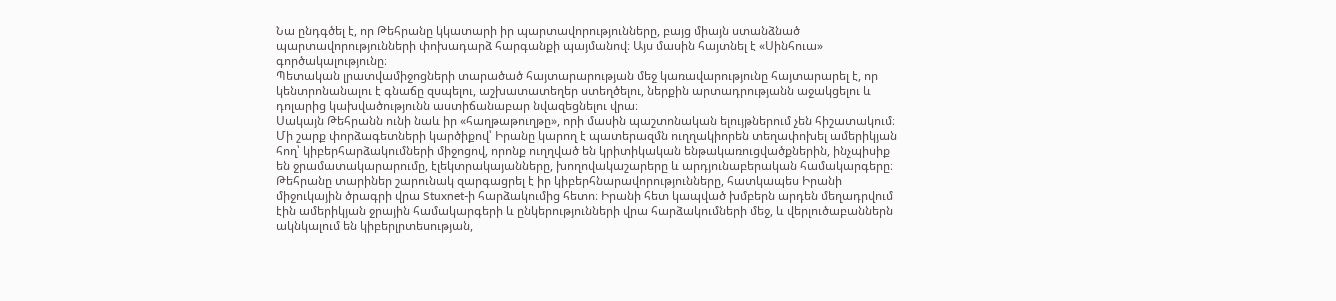Նա ընդգծել է, որ Թեհրանը կկատարի իր պարտավորությունները, բայց միայն ստանձնած պարտավորությունների փոխադարձ հարգանքի պայմանով։ Այս մասին հայտնել է «Սինհուա» գործակալությունը։
Պետական լրատվամիջոցների տարածած հայտարարության մեջ կառավարությունը հայտարարել է, որ կենտրոնանալու է գնաճը զսպելու, աշխատատեղեր ստեղծելու, ներքին արտադրությանն աջակցելու և դոլարից կախվածությունն աստիճանաբար նվազեցնելու վրա։
Սակայն Թեհրանն ունի նաև իր «հաղթաթուղթը», որի մասին պաշտոնական ելույթներում չեն հիշատակում։ Մի շարք փորձագետների կարծիքով՝ Իրանը կարող է պատերազմն ուղղակիորեն տեղափոխել ամերիկյան հող՝ կիբերհարձակումների միջոցով, որոնք ուղղված են կրիտիկական ենթակառուցվածքներին, ինչպիսիք են ջրամատակարարումը, էլեկտրակայանները, խողովակաշարերը և արդյունաբերական համակարգերը։
Թեհրանը տարիներ շարունակ զարգացրել է իր կիբերհնարավորությունները, հատկապես Իրանի միջուկային ծրագրի վրա Stuxnet-ի հարձակումից հետո։ Իրանի հետ կապված խմբերն արդեն մեղադրվում էին ամերիկյան ջրային համակարգերի և ընկերությունների վրա հարձակումների մեջ, և վերլուծաբաններն ակնկալում են կիբերլրտեսության,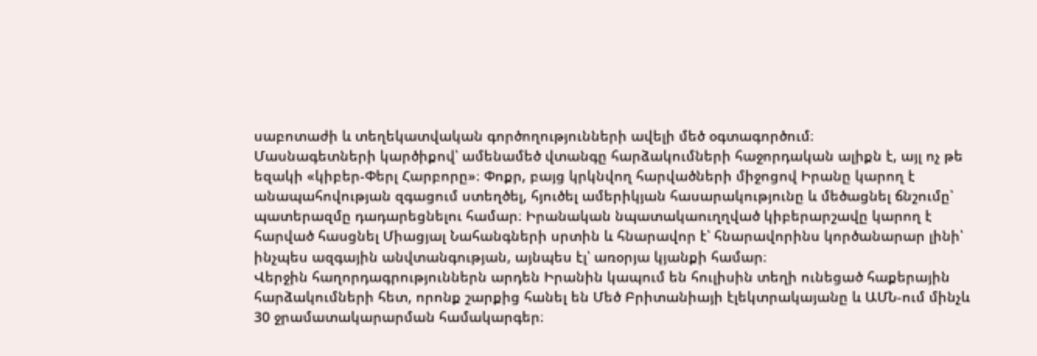սաբոտաժի և տեղեկատվական գործողությունների ավելի մեծ օգտագործում։
Մասնագետների կարծիքով՝ ամենամեծ վտանգը հարձակումների հաջորդական ալիքն է, այլ ոչ թե եզակի «կիբեր-Փերլ Հարբորը»։ Փոքր, բայց կրկնվող հարվածների միջոցով Իրանը կարող է անապահովության զգացում ստեղծել, հյուծել ամերիկյան հասարակությունը և մեծացնել ճնշումը՝ պատերազմը դադարեցնելու համար։ Իրանական նպատակաուղղված կիբերարշավը կարող է հարված հասցնել Միացյալ Նահանգների սրտին և հնարավոր է՝ հնարավորինս կործանարար լինի՝ ինչպես ազգային անվտանգության, այնպես էլ՝ առօրյա կյանքի համար։
Վերջին հաղորդագրություններն արդեն Իրանին կապում են հուլիսին տեղի ունեցած հաքերային հարձակումների հետ, որոնք շարքից հանել են Մեծ Բրիտանիայի էլեկտրակայանը և ԱՄՆ-ում մինչև 30 ջրամատակարարման համակարգեր։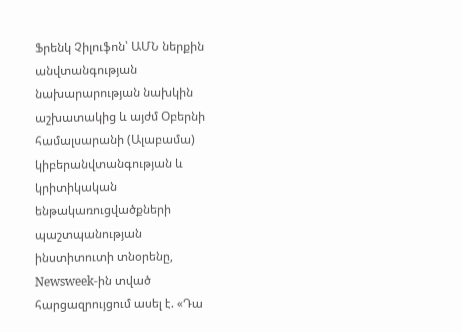Ֆրենկ Չիլուֆոն՝ ԱՄՆ ներքին անվտանգության նախարարության նախկին աշխատակից և այժմ Օբերնի համալսարանի (Ալաբամա) կիբերանվտանգության և կրիտիկական ենթակառուցվածքների պաշտպանության ինստիտուտի տնօրենը, Newsweek-ին տված հարցազրույցում ասել է. «Դա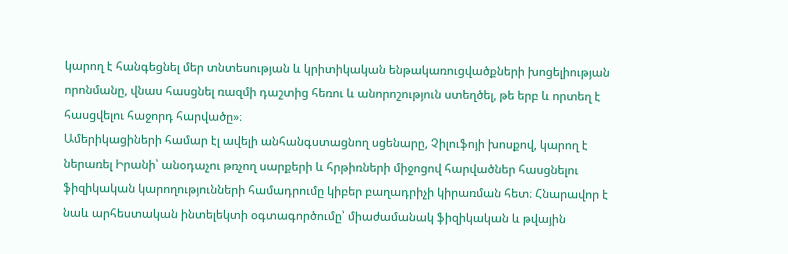կարող է հանգեցնել մեր տնտեսության և կրիտիկական ենթակառուցվածքների խոցելիության որոնմանը, վնաս հասցնել ռազմի դաշտից հեռու և անորոշություն ստեղծել, թե երբ և որտեղ է հասցվելու հաջորդ հարվածը»։
Ամերիկացիների համար էլ ավելի անհանգստացնող սցենարը, Չիլուֆոյի խոսքով, կարող է ներառել Իրանի՝ անօդաչու թռչող սարքերի և հրթիռների միջոցով հարվածներ հասցնելու ֆիզիկական կարողությունների համադրումը կիբեր բաղադրիչի կիրառման հետ։ Հնարավոր է նաև արհեստական ինտելեկտի օգտագործումը՝ միաժամանակ ֆիզիկական և թվային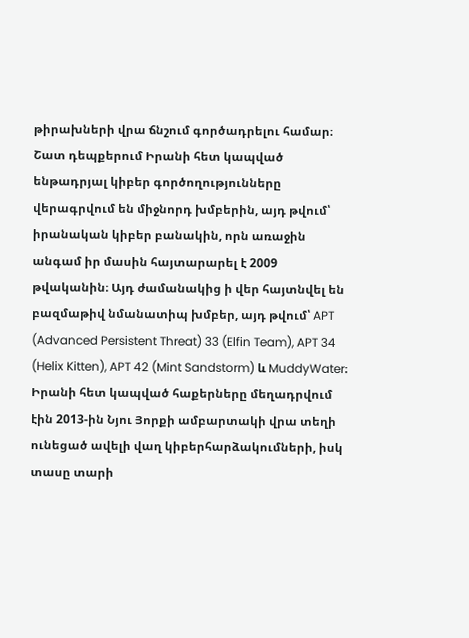թիրախների վրա ճնշում գործադրելու համար։
Շատ դեպքերում Իրանի հետ կապված ենթադրյալ կիբեր գործողությունները վերագրվում են միջնորդ խմբերին, այդ թվում՝ իրանական կիբեր բանակին, որն առաջին անգամ իր մասին հայտարարել է 2009 թվականին։ Այդ ժամանակից ի վեր հայտնվել են բազմաթիվ նմանատիպ խմբեր, այդ թվում՝ APT (Advanced Persistent Threat) 33 (Elfin Team), APT 34 (Helix Kitten), APT 42 (Mint Sandstorm) և MuddyWater։
Իրանի հետ կապված հաքերները մեղադրվում էին 2013-ին Նյու Յորքի ամբարտակի վրա տեղի ունեցած ավելի վաղ կիբերհարձակումների, իսկ տասը տարի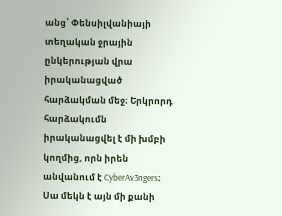անց՝ Փենսիլվանիայի տեղական ջրային ընկերության վրա իրականացված հարձակման մեջ։ Երկրորդ հարձակումն իրականացվել է մի խմբի կողմից, որն իրեն անվանում է CyberAv3ngers։ Սա մեկն է այն մի քանի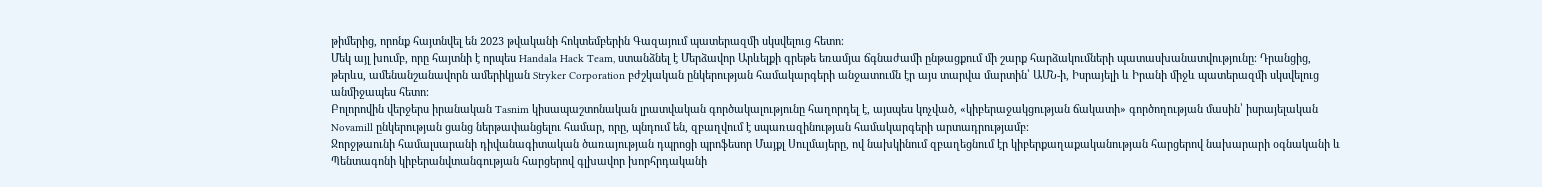թիմերից, որոնք հայտնվել են 2023 թվականի հոկտեմբերին Գազայում պատերազմի սկսվելուց հետո։
Մեկ այլ խումբ, որը հայտնի է որպես Handala Hack Team, ստանձնել է Մերձավոր Արևելքի գրեթե եռամյա ճգնաժամի ընթացքում մի շարք հարձակումների պատասխանատվությունը։ Դրանցից, թերևս, ամենանշանավորն ամերիկյան Stryker Corporation բժշկական ընկերության համակարգերի անջատումն էր այս տարվա մարտին՝ ԱՄՆ-ի, Իսրայելի և Իրանի միջև պատերազմի սկսվելուց անմիջապես հետո։
Բոլորովին վերջերս իրանական Tasnim կիսապաշտոնական լրատվական գործակալությունը հաղորդել է, այսպես կոչված, «կիբերաջակցության ճակատի» գործողության մասին՝ իսրայելական Novamill ընկերության ցանց ներթափանցելու համար, որը, պնդում են, զբաղվում է սպառազինության համակարգերի արտադրությամբ։
Ջորջթաունի համալսարանի դիվանագիտական ծառայության դպրոցի պրոֆեսոր Մայքլ Սուլմայերը, ով նախկինում զբաղեցնում էր կիբերքաղաքականության հարցերով նախարարի օգնականի և Պենտագոնի կիբերանվտանգության հարցերով գլխավոր խորհրդականի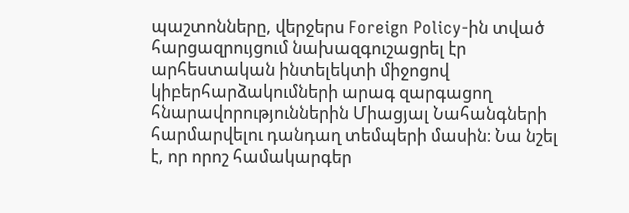պաշտոնները, վերջերս Foreign Policy-ին տված հարցազրույցում նախազգուշացրել էր արհեստական ինտելեկտի միջոցով կիբերհարձակումների արագ զարգացող հնարավորություններին Միացյալ Նահանգների հարմարվելու դանդաղ տեմպերի մասին։ Նա նշել է, որ որոշ համակարգեր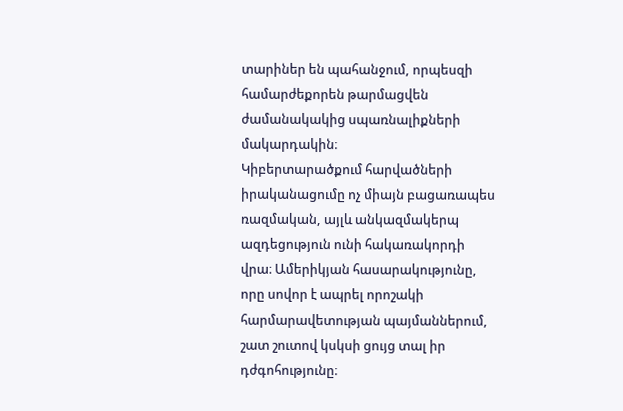տարիներ են պահանջում, որպեսզի համարժեքորեն թարմացվեն ժամանակակից սպառնալիքների մակարդակին։
Կիբերտարածքում հարվածների իրականացումը ոչ միայն բացառապես ռազմական, այլև անկազմակերպ ազդեցություն ունի հակառակորդի վրա։ Ամերիկյան հասարակությունը, որը սովոր է ապրել որոշակի հարմարավետության պայմաններում, շատ շուտով կսկսի ցույց տալ իր դժգոհությունը։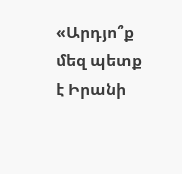«Արդյո՞ք մեզ պետք է Իրանի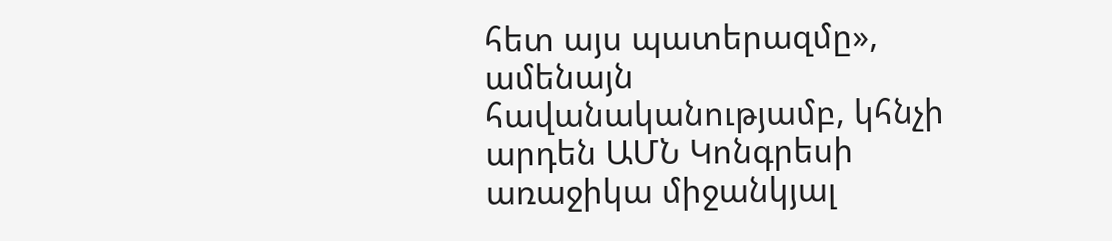հետ այս պատերազմը», ամենայն հավանականությամբ, կհնչի արդեն ԱՄՆ Կոնգրեսի առաջիկա միջանկյալ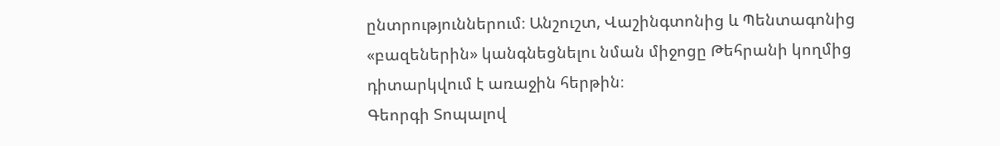ընտրություններում։ Անշուշտ, Վաշինգտոնից և Պենտագոնից «բազեներին» կանգնեցնելու նման միջոցը Թեհրանի կողմից դիտարկվում է առաջին հերթին։
Գեորգի Տոպալով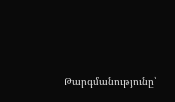Թարգմանությունը՝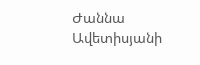Ժաննա Ավետիսյանի